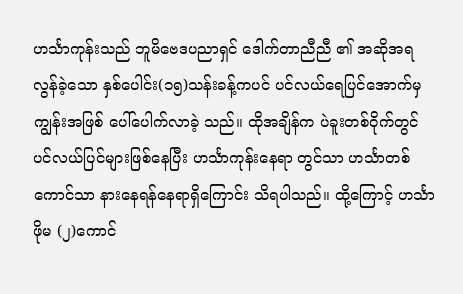ဟင်္သာကုန်းသည် ဘူမိဗေဒပညာရှင် ဒေါက်တာညီညီ ၏ အဆိုအရ လွန်ခဲ့သော နှစ်ပေါင်း(၁၅)သန်းခန့်ကပင် ပင်လယ်ရေပြင်အောက်မှကျွန်းအဖြစ် ပေါ်ပေါက်လာခဲ့ သည်။ ထိုအချိန်က ပဲခူးတစ်ဝိုက်တွင် ပင်လယ်ပြင်များဖြစ်နေပြီး ဟင်္သာကုန်းနေရာ တွင်သာ ဟင်္သာတစ်ကောင်သာ နားနေရန်နေရာရှိကြောင်း သိရပါသည်။ ထို့ကြောင့် ဟင်္သာဖိုမ (၂)ကောင်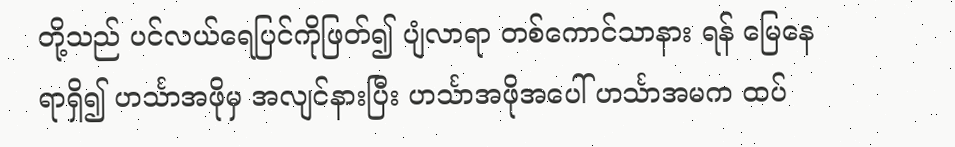တို့သည် ပင်လယ်ရေပြင်ကိုဖြတ်၍ ပျံလာရာ တစ်ကောင်သာနား ရန် မြေနေရာရှိ၍ ဟင်္သာအဖိုမှ အလျင်နားပြီး ဟင်္သာအဖိုအပေါ် ဟင်္သာအမက ထပ်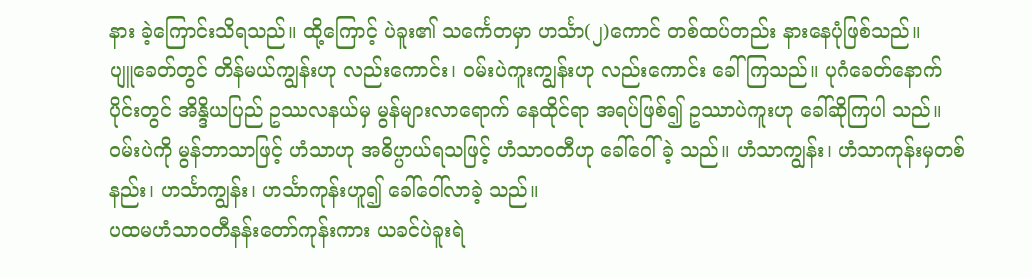နား ခဲ့ကြောင်းသိရသည်။ ထို့ကြောင့် ပဲခူး၏ သင်္ကေတမှာ ဟင်္သာ(၂)ကောင် တစ်ထပ်တည်း နားနေပုံဖြစ်သည်။
ပျူခေတ်တွင် တိန်မယ်ကျွန်းဟု လည်းကောင်း၊ ၀မ်းပဲကူးကျွန်းဟု လည်းကောင်း ခေါ်ကြသည်။ ပုဂံခေတ်နောက်ပိုင်းတွင် အိန္ဒိယပြည် ဥဿလနယ်မှ မွန်များလာရောက် နေထိုင်ရာ အရပ်ဖြစ်၍ ဥဿာပဲကူးဟု ခေါ်ဆိုကြပါ သည်။
၀မ်းပဲကို မွန်ဘာသာဖြင့် ဟံသာဟု အဓိပ္ပာယ်ရသဖြင့် ဟံသာ၀တီဟု ခေါ်ဝေါ်ခဲ့ သည်။ ဟံသာကျွန်း၊ ဟံသာကုန်းမှတစ်နည်း၊ ဟင်္သာကျွန်း၊ ဟင်္သာကုန်းဟူ၍ ခေါ်ဝေါ်လာခဲ့ သည်။
ပထမဟံသာ၀တီနန်းတော်ကုန်းကား ယခင်ပဲခူးရဲ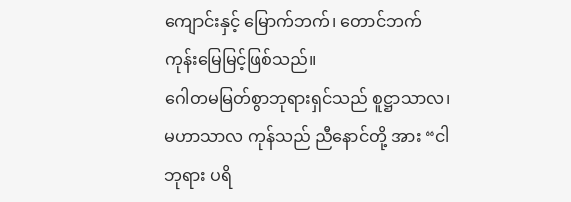ကျောင်းနှင့် မြောက်ဘက်၊ တောင်ဘက် ကုန်းမြေမြင့်ဖြစ်သည်။
ဂေါတမမြတ်စွာဘုရားရှင်သည် စူဋ္ဌာသာလ၊ မဟာသာလ ကုန်သည် ညီနောင်တို့ အား “ငါဘုရား ပရိ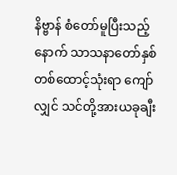နိဗ္ဗာန် စံတော်မူပြီးသည့်နောက် သာသနာတော်နှစ် တစ်ထောင့်သုံးရာ ကျော်လျှင် သင်တို့အားယခုချီး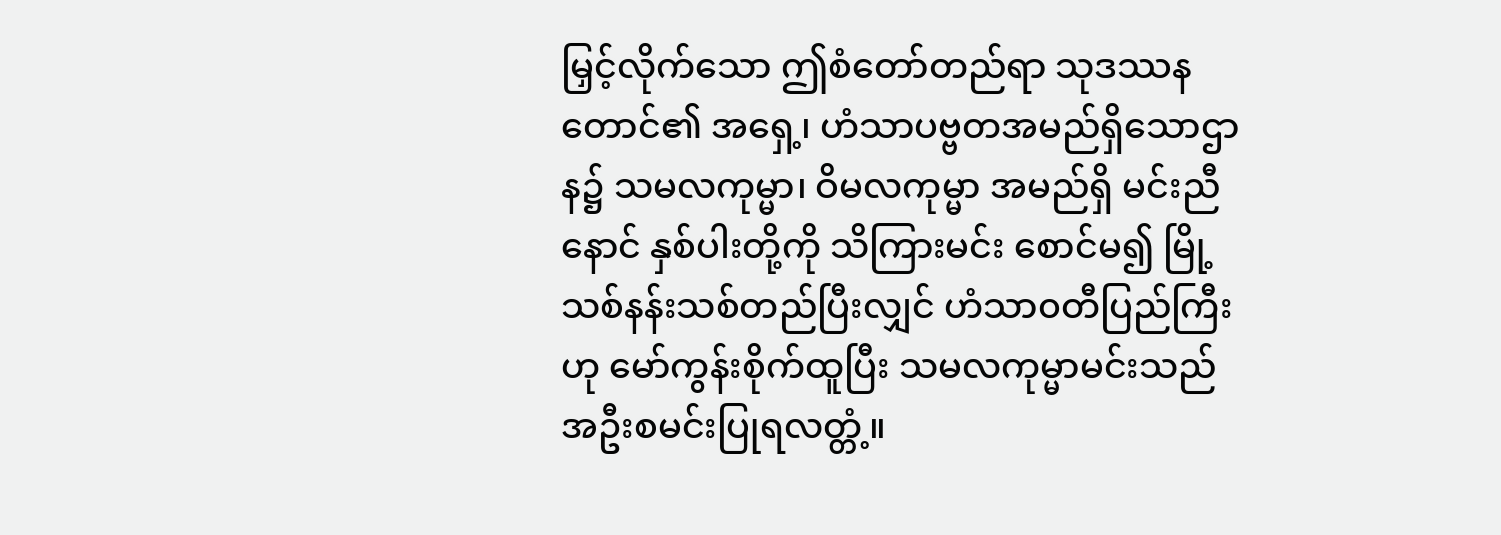မြှင့်လိုက်သော ဤစံတော်တည်ရာ သုဒဿန တောင်၏ အရှေ့၊ ဟံသာပဗ္ဗတအမည်ရှိသောဌာန၌ သမလကုမ္မာ၊ ဝိမလကုမ္မာ အမည်ရှိ မင်းညီနောင် နှစ်ပါးတို့ကို သိကြားမင်း စောင်မ၍ မြို့သစ်နန်းသစ်တည်ပြီးလျှင် ဟံသာ၀တီပြည်ကြီး ဟု မော်ကွန်းစိုက်ထူပြီး သမလကုမ္မာမင်းသည် အဦးစမင်းပြုရလတ္တံ့။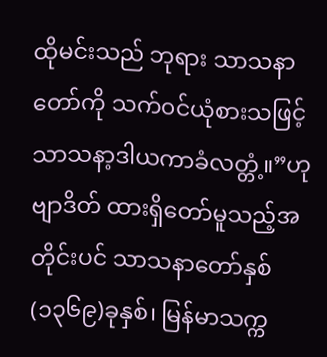ထိုမင်းသည် ဘုရား သာသနာတော်ကို သက်၀င်ယုံစားသဖြင့် သာသနာ့ဒါယကာခံလတ္တံ့။”ဟု ဗျာဒိတ် ထားရှိတော်မူသည့်အတိုင်းပင် သာသနာတော်နှစ် (၁၃၆၉)ခုနှစ်၊ မြန်မာသက္က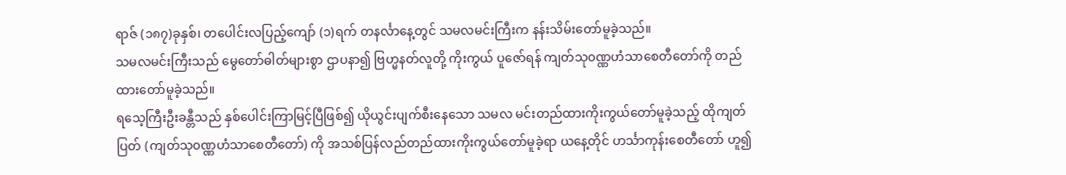ရာဇ် (၁၈၇)ခုနှစ်၊ တပေါင်းလပြည့်ကျော် (၁)ရက် တနင်္လာနေ့တွင် သမလမင်းကြီးက နန်းသိမ်းတော်မူခဲ့သည်။
သမလမင်းကြီးသည် မွေတော်ဓါတ်များစွာ ဌာပနာ၍ ဗြဟ္မနတ်လူတို့ ကိုးကွယ် ပူဇော်ရန် ကျတ်သု၀ဏ္ဏဟံသာစေတီတော်ကို တည်ထားတော်မူခဲ့သည်။
ရသေ့ကြီးဦးခန္တီသည် နှစ်ပေါင်းကြာမြင့်ပြီဖြစ်၍ ယိုယွင်းပျက်စီးနေသော သမလ မင်းတည်ထားကိုးကွယ်တော်မူခဲ့သည့် ထိုကျတ်ပြတ် (ကျတ်သု၀ဏ္ဏဟံသာစေတီတော်) ကို အသစ်ပြန်လည်တည်ထားကိုးကွယ်တော်မူခဲ့ရာ ယနေ့တိုင် ဟင်္သာကုန်းစေတီတော် ဟူ၍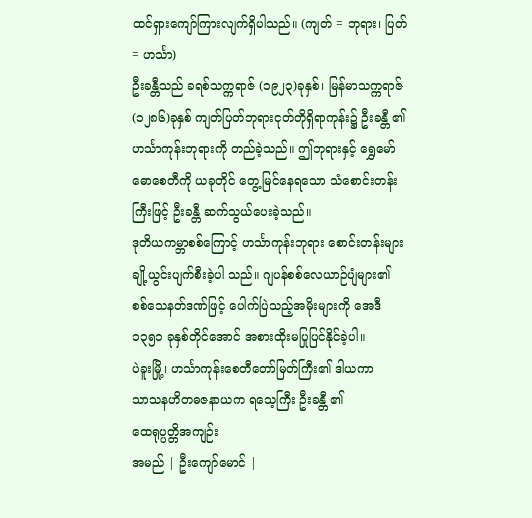ထင်ရှားကျော်ကြားလျက်ရှိပါသည်။ (ကျတ် = ဘုရား၊ ပြတ် = ဟင်္သာ)
ဦးခန္တီသည် ခရစ်သက္ကရာဇ် (၁၉၂၃)ခုနှစ်၊ မြန်မာသက္ကရာဇ် (၁၂၈၆)ခုနှစ် ကျတ်ပြတ်ဘုရားငုတ်တိုရှိရာကုန်း၌ ဦးခန္တီ ၏ ဟင်္သာကုန်းဘုရားကို တည်ခဲ့သည်။ ဤဘုရားနှင့် ရွှေမော်ဓောစေတီကို ယခုတိုင် တွေ့မြင်နေရသော သံစောင်းတန်းကြီးဖြင့် ဦးခန္တီ ဆက်သွယ်ပေးခဲ့သည်။
ဒုတိယကမ္ဘာစစ်ကြောင့် ဟင်္သာကုန်းဘုရား စောင်းတန်းများ ချို့ယွင်းပျက်စီးခဲ့ပါ သည်။ ဂျပန်စစ်လေယာဉ်ပျံများ၏ စစ်သေနတ်ဒဏ်ဖြင့် ပေါက်ပြဲသည့်အမိုးများကို အေဒီ ၁၃၅၁ ခုနှစ်တိုင်အောင် အစားထိုးမပြုပြင်နိုင်ခဲ့ပါ။
ပဲခူးမြို့၊ ဟင်္သာကုန်းစေတီတော်မြတ်ကြီး၏ ဒါယကာ
သာသနဟိတဓဇနာယက ရသေ့ကြီး ဦးခန္တီ ၏
ထေရုပ္ပတ္တိအကျဉ်း
အမည် | ဦးကျော်မောင် |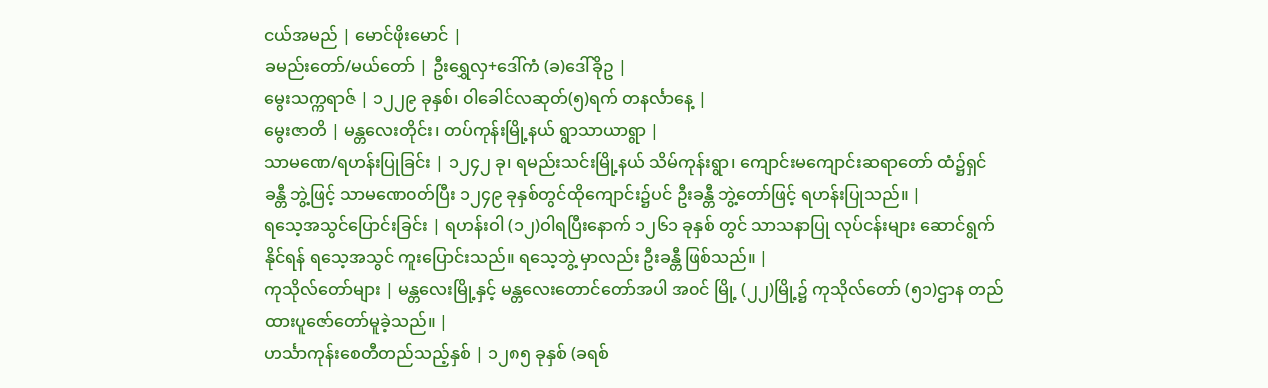ငယ်အမည် | မောင်ဖိုးမောင် |
ခမည်းတော်/မယ်တော် | ဦးရွှေလှ+ဒေါ်ကံ (ခ)ဒေါ်ခိုဥ |
မွေးသက္ကရာဇ် | ၁၂၂၉ ခုနှစ်၊ ၀ါခေါင်လဆုတ်(၅)ရက် တနင်္လာနေ့ |
မွေးဇာတိ | မန္တလေးတိုင်း၊ တပ်ကုန်းမြို့နယ် ရွာသာယာရွာ |
သာမဏေ/ရဟန်းပြုခြင်း | ၁၂၄၂ ခု၊ ရမည်းသင်းမြို့နယ် သိမ်ကုန်းရွာ၊ ကျောင်းမကျောင်းဆရာတော် ထံ၌ရှင်ခန္တီ ဘွဲ့ဖြင့် သာမဏေ၀တ်ပြီး ၁၂၄၉ ခုနှစ်တွင်ထိုကျောင်း၌ပင် ဦးခန္တီ ဘွဲ့တော်ဖြင့် ရဟန်းပြုသည်။ |
ရသေ့အသွင်ပြောင်းခြင်း | ရဟန်းဝါ (၁၂)ဝါရပြီးနောက် ၁၂၆၁ ခုနှစ် တွင် သာသနာပြု လုပ်ငန်းများ ဆောင်ရွက်နိုင်ရန် ရသေ့အသွင် ကူးပြောင်းသည်။ ရသေ့ဘွဲ့ မှာလည်း ဦးခန္တီ ဖြစ်သည်။ |
ကုသိုလ်တော်များ | မန္တလေးမြို့နှင့် မန္တလေးတောင်တော်အပါ အ၀င် မြို့ (၂၂)မြို့၌ ကုသိုလ်တော် (၅၁)ဌာန တည်ထားပူဇော်တော်မူခဲ့သည်။ |
ဟင်္သာကုန်းစေတီတည်သည့်နှစ် | ၁၂၈၅ ခုနှစ် (ခရစ်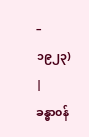– ၁၉၂၃) |
ခန္ဓာ၀န်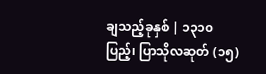ချသည့်ခုနှစ် | ၁၃၁၀ ပြည့်၊ ပြာသိုလဆုတ် (၁၅)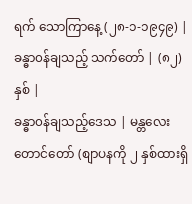ရက် သောကြာနေ့ (၂၈-၁-၁၉၄၉) |
ခန္ဓာ၀န်ချသည့် သက်တော် | (၈၂) နှစ် |
ခန္ဓာ၀န်ချသည့်ဒေသ | မန္တလေးတောင်တော် (စျာပနကို ၂ နှစ်ထားရှိ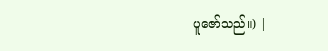ပူဇော်သည်။) |